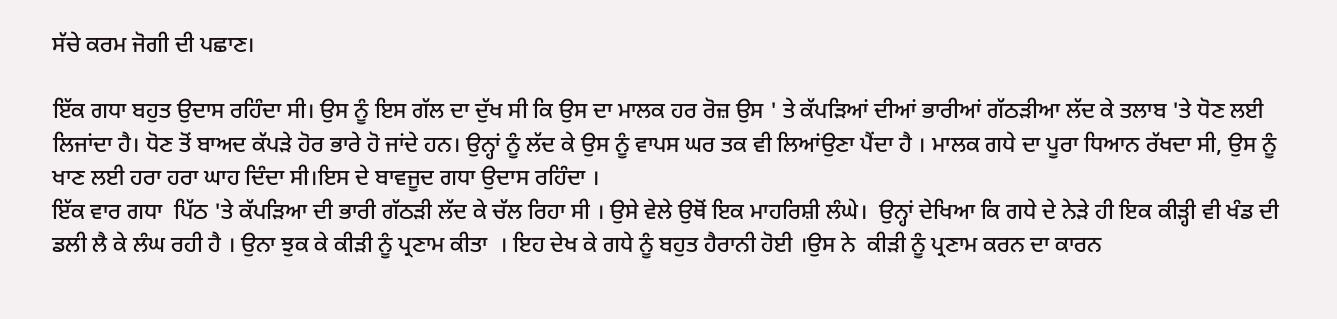ਸੱਚੇ ਕਰਮ ਜੋਗੀ ਦੀ ਪਛਾਣ।

ਇੱਕ ਗਧਾ ਬਹੁਤ ਉਦਾਸ ਰਹਿੰਦਾ ਸੀ। ਉਸ ਨੂੰ ਇਸ ਗੱਲ ਦਾ ਦੁੱਖ ਸੀ ਕਿ ਉਸ ਦਾ ਮਾਲਕ ਹਰ ਰੋਜ਼ ਉਸ ' ਤੇ ਕੱਪੜਿਆਂ ਦੀਆਂ ਭਾਰੀਆਂ ਗੱਠੜੀਆ ਲੱਦ ਕੇ ਤਲਾਬ 'ਤੇ ਧੋਣ ਲਈ ਲਿਜਾਂਦਾ ਹੈ। ਧੋਣ ਤੋਂ ਬਾਅਦ ਕੱਪੜੇ ਹੋਰ ਭਾਰੇ ਹੋ ਜਾਂਦੇ ਹਨ। ਉਨ੍ਹਾਂ ਨੂੰ ਲੱਦ ਕੇ ਉਸ ਨੂੰ ਵਾਪਸ ਘਰ ਤਕ ਵੀ ਲਿਆਂਉਣਾ ਪੈਂਦਾ ਹੈ । ਮਾਲਕ ਗਧੇ ਦਾ ਪੂਰਾ ਧਿਆਨ ਰੱਖਦਾ ਸੀ, ਉਸ ਨੂੰ ਖਾਣ ਲਈ ਹਰਾ ਹਰਾ ਘਾਹ ਦਿੰਦਾ‌‌ ਸੀ।ਇਸ ਦੇ ਬਾਵਜੂਦ ਗਧਾ‌‌ ਉਦਾਸ ਰਹਿੰਦਾ ।
ਇੱਕ ਵਾਰ ਗਧਾ  ਪਿੱਠ 'ਤੇ ਕੱਪੜਿਆ ਦੀ ਭਾਰੀ ਗੱਠੜੀ ਲੱਦ ਕੇ ਚੱਲ ਰਿਹਾ ਸੀ । ਉਸੇ ਵੇਲੇ ਉਥੋਂ ਇਕ ਮਾਹਰਿਸ਼ੀ ਲੰਘੇ।  ਉਨ੍ਹਾਂ ਦੇਖਿਆ ਕਿ ਗਧੇ ਦੇ ਨੇੜੇ ਹੀ ਇਕ ਕੀੜ੍ਹੀ ਵੀ ਖੰਡ ਦੀ ਡਲੀ ਲੈ ਕੇ ਲੰਘ ਰਹੀ ਹੈ । ਉਨਾ ਝੁਕ ਕੇ ਕੀੜੀ ਨੂੰ ਪ੍ਰਣਾਮ ਕੀਤਾ  । ਇਹ ਦੇਖ ਕੇ ਗਧੇ ਨੂੰ ਬਹੁਤ ਹੈਰਾਨੀ ਹੋਈ ।ਉਸ ਨੇ  ਕੀੜੀ ਨੂੰ ਪ੍ਰਣਾਮ ਕਰਨ ਦਾ ਕਾਰਨ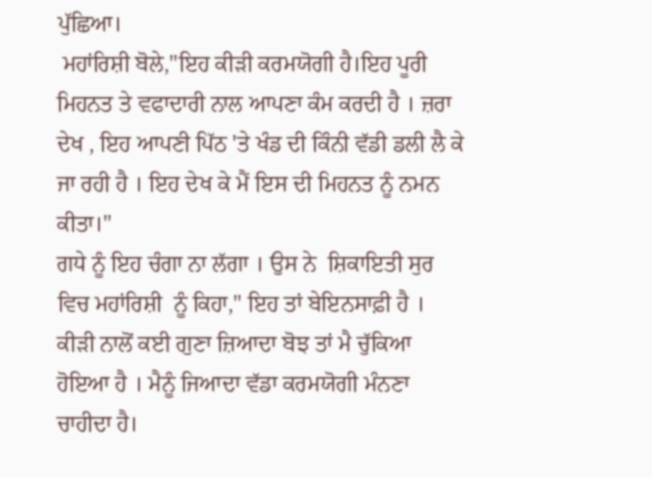ਪੁੱਛਿਆ।
 ਮਹਾਂਰਿਸ਼ੀ ਬੋਲੇ,"ਇਹ ਕੀੜੀ ਕਰਮਯੋਗੀ ਹੈ।ਇਹ ਪੂਰੀ ਮਿਹਨਤ ਤੇ ਵਫਾਦਾਰੀ ਨਾਲ ਆਪਣਾ ਕੰਮ ਕਰਦੀ ਹੈ । ਜ਼ਰਾ ਦੇਖ , ਇਹ ਆਪਣੀ ਪਿੱਠ 'ਤੇ ਖੰਡ ਦੀ ਕਿੰਨੀ ਵੱਡੀ ਡਲੀ ਲੈ ਕੇ ਜਾ ਰਹੀ ਹੈ । ਇਹ ਦੇਖ ਕੇ ਮੈਂ ਇਸ ਦੀ ਮਿਹਨਤ ਨੂੰ ਨਮਨ ਕੀਤਾ।"
ਗਧੇ ਨੂੰ ਇਹ ਚੰਗਾ ਨਾ ਲੱਗਾ । ਉਸ ਨੇ  ਸ਼ਿਕਾਇਤੀ ਸੁਰ ਵਿਚ ਮਹਾਂਰਿਸ਼ੀ  ਨੂੰ ਕਿਹਾ," ਇਹ ਤਾਂ ਬੇਇਨਸਾਫ਼ੀ ਹੈ । ਕੀੜੀ ਨਾਲੋਂ ਕਈ ਗੁਣਾ ਜ਼ਿਆਦਾ ਬੋਝ ਤਾਂ ਮੈ ਚੁੱਕਿਆ ਹੋਇਆ ਹੈ । ਮੈਨੂੰ ਜਿਆਦਾ ਵੱਡਾ ਕਰਮਯੋਗੀ ਮੰਨਣਾ ਚਾਹੀਦਾ ਹੈ।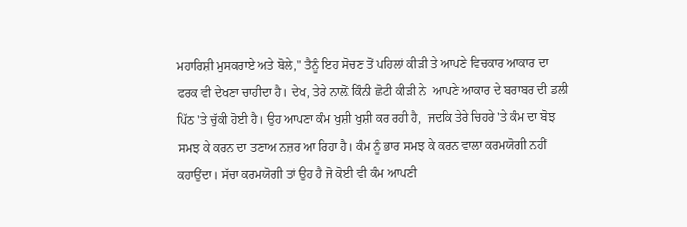ਮਹਾਰਿਸ਼ੀ ਮੁਸਕਰਾਏ ਅਤੇ ਬੋਲੇ," ਤੈਨੂੰ ਇਹ ਸੋਚਣ ਤੋਂ ਪਹਿਲਾਂ ਕੀੜੀ ਤੇ ਆਪਣੇ ਵਿਚਕਾਰ ਆਕਾਰ ਦਾ ਫਰਕ ਵੀ ਦੇਖਣਾ ਚਾਹੀਦਾ ਹੈ। ਦੇਖ, ਤੇਰੇ ਨਾਲ਼ੋਂ ਕਿੰਨੀ ਛੋਟੀ ਕੀੜੀ ਨੇ  ਆਪਣੇ ਆਕਾਰ ਦੇ ਬਰਾਬਰ ਦੀ ਡਲੀ  ਪਿੱਠ 'ਤੇ ਚੁੱਕੀ ਹੋਈ ਹੈ। ਉਹ ਆਪਣਾ ਕੰਮ ਖੁਸ਼ੀ ਖੁਸ਼ੀ ਕਰ ਰਹੀ ਹੈ,  ਜਦਕਿ ਤੇਰੇ ਚਿਹਰੇ 'ਤੇ ਕੰਮ ਦਾ ਬੋਝ ਸਮਝ ਕੇ ਕਰਨ ਦਾ ਤਣਾਅ ਨਜ਼ਰ ਆ ਰਿਹਾ ਹੈ। ਕੰਮ ਨੂੰ ਭਾਰ ਸਮਝ ਕੇ ਕਰਨ ਵਾਲਾ ਕਰਮਯੋਗੀ ਨਹੀਂ ਕਹਾਉਂਦਾ। ਸੱਚਾ ਕਰਮਯੋਗੀ ਤਾਂ ਉਹ ਹੈ ਜੋ ਕੋਈ ਵੀ ਕੰਮ ਆਪਣੀ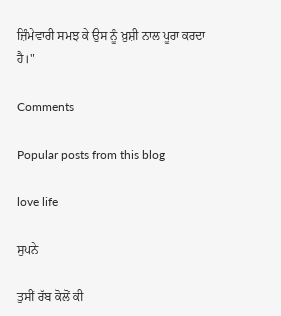ਜ਼ਿੰਮੇਵਾਰੀ ਸਮਝ ਕੇ ਉਸ ਨੂੰ ਖ਼ੁਸ਼ੀ ਨਾਲ ਪੂਰਾ ਕਰਦਾ ਹੈ।"

Comments

Popular posts from this blog

love life

ਸੁਪਨੇ

ਤੁਸੀਂ ਰੱਬ ਕੋਲੋਂ ਕੀ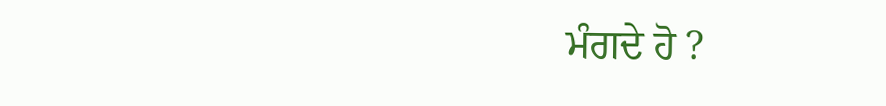ਮੰਗਦੇ ਹੋ ?